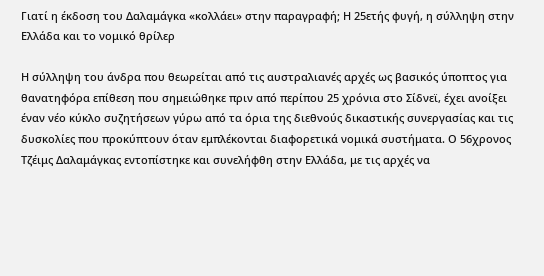Γιατί η έκδοση του Δαλαμάγκα «κολλάει» στην παραγραφή; Η 25ετής φυγή, η σύλληψη στην Ελλάδα και το νομικό θρίλερ

Η σύλληψη του άνδρα που θεωρείται από τις αυστραλιανές αρχές ως βασικός ύποπτος για θανατηφόρα επίθεση που σημειώθηκε πριν από περίπου 25 χρόνια στο Σίδνεϊ, έχει ανοίξει έναν νέο κύκλο συζητήσεων γύρω από τα όρια της διεθνούς δικαστικής συνεργασίας και τις δυσκολίες που προκύπτουν όταν εμπλέκονται διαφορετικά νομικά συστήματα. Ο 56χρονος Τζέιμς Δαλαμάγκας εντοπίστηκε και συνελήφθη στην Ελλάδα, με τις αρχές να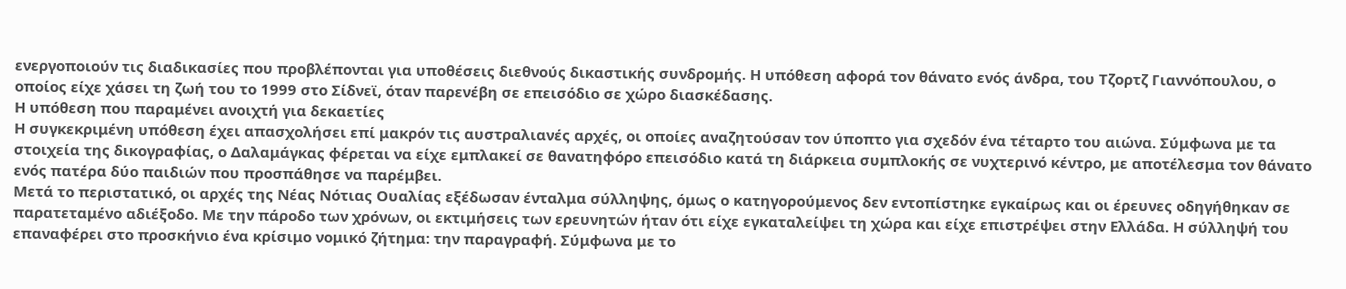ενεργοποιούν τις διαδικασίες που προβλέπονται για υποθέσεις διεθνούς δικαστικής συνδρομής. Η υπόθεση αφορά τον θάνατο ενός άνδρα, του Τζορτζ Γιαννόπουλου, ο οποίος είχε χάσει τη ζωή του το 1999 στο Σίδνεϊ, όταν παρενέβη σε επεισόδιο σε χώρο διασκέδασης.
Η υπόθεση που παραμένει ανοιχτή για δεκαετίες
Η συγκεκριμένη υπόθεση έχει απασχολήσει επί μακρόν τις αυστραλιανές αρχές, οι οποίες αναζητούσαν τον ύποπτο για σχεδόν ένα τέταρτο του αιώνα. Σύμφωνα με τα στοιχεία της δικογραφίας, ο Δαλαμάγκας φέρεται να είχε εμπλακεί σε θανατηφόρο επεισόδιο κατά τη διάρκεια συμπλοκής σε νυχτερινό κέντρο, με αποτέλεσμα τον θάνατο ενός πατέρα δύο παιδιών που προσπάθησε να παρέμβει.
Μετά το περιστατικό, οι αρχές της Νέας Νότιας Ουαλίας εξέδωσαν ένταλμα σύλληψης, όμως ο κατηγορούμενος δεν εντοπίστηκε εγκαίρως και οι έρευνες οδηγήθηκαν σε παρατεταμένο αδιέξοδο. Με την πάροδο των χρόνων, οι εκτιμήσεις των ερευνητών ήταν ότι είχε εγκαταλείψει τη χώρα και είχε επιστρέψει στην Ελλάδα. Η σύλληψή του επαναφέρει στο προσκήνιο ένα κρίσιμο νομικό ζήτημα: την παραγραφή. Σύμφωνα με το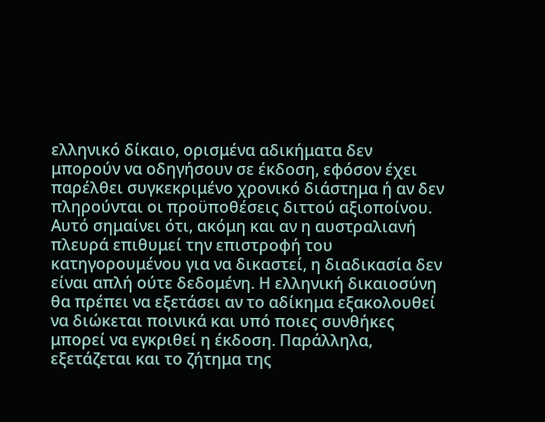ελληνικό δίκαιο, ορισμένα αδικήματα δεν μπορούν να οδηγήσουν σε έκδοση, εφόσον έχει παρέλθει συγκεκριμένο χρονικό διάστημα ή αν δεν πληρούνται οι προϋποθέσεις διττού αξιοποίνου.
Αυτό σημαίνει ότι, ακόμη και αν η αυστραλιανή πλευρά επιθυμεί την επιστροφή του κατηγορουμένου για να δικαστεί, η διαδικασία δεν είναι απλή ούτε δεδομένη. Η ελληνική δικαιοσύνη θα πρέπει να εξετάσει αν το αδίκημα εξακολουθεί να διώκεται ποινικά και υπό ποιες συνθήκες μπορεί να εγκριθεί η έκδοση. Παράλληλα, εξετάζεται και το ζήτημα της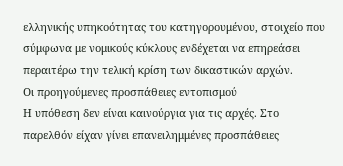ελληνικής υπηκοότητας του κατηγορουμένου, στοιχείο που σύμφωνα με νομικούς κύκλους ενδέχεται να επηρεάσει περαιτέρω την τελική κρίση των δικαστικών αρχών.
Οι προηγούμενες προσπάθειες εντοπισμού
Η υπόθεση δεν είναι καινούργια για τις αρχές. Στο παρελθόν είχαν γίνει επανειλημμένες προσπάθειες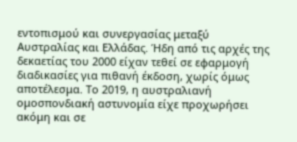εντοπισμού και συνεργασίας μεταξύ Αυστραλίας και Ελλάδας. Ήδη από τις αρχές της δεκαετίας του 2000 είχαν τεθεί σε εφαρμογή διαδικασίες για πιθανή έκδοση, χωρίς όμως αποτέλεσμα. Το 2019, η αυστραλιανή ομοσπονδιακή αστυνομία είχε προχωρήσει ακόμη και σε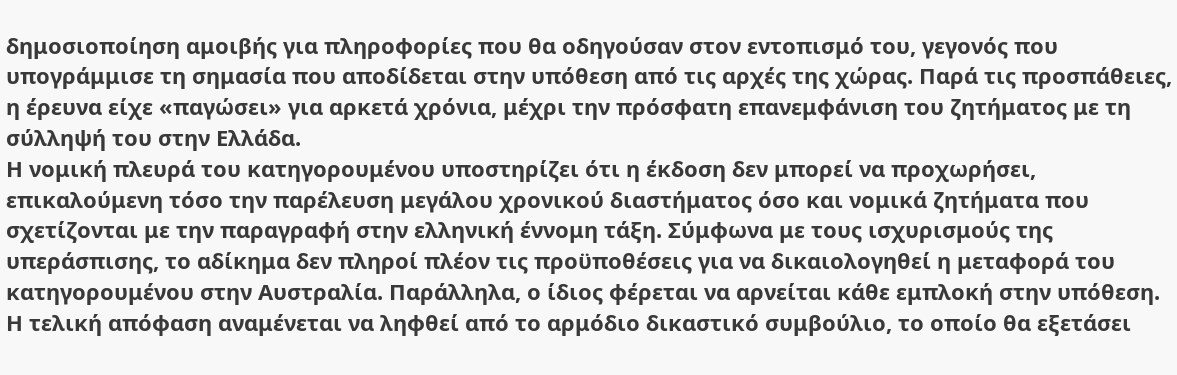δημοσιοποίηση αμοιβής για πληροφορίες που θα οδηγούσαν στον εντοπισμό του, γεγονός που υπογράμμισε τη σημασία που αποδίδεται στην υπόθεση από τις αρχές της χώρας. Παρά τις προσπάθειες, η έρευνα είχε «παγώσει» για αρκετά χρόνια, μέχρι την πρόσφατη επανεμφάνιση του ζητήματος με τη σύλληψή του στην Ελλάδα.
Η νομική πλευρά του κατηγορουμένου υποστηρίζει ότι η έκδοση δεν μπορεί να προχωρήσει, επικαλούμενη τόσο την παρέλευση μεγάλου χρονικού διαστήματος όσο και νομικά ζητήματα που σχετίζονται με την παραγραφή στην ελληνική έννομη τάξη. Σύμφωνα με τους ισχυρισμούς της υπεράσπισης, το αδίκημα δεν πληροί πλέον τις προϋποθέσεις για να δικαιολογηθεί η μεταφορά του κατηγορουμένου στην Αυστραλία. Παράλληλα, ο ίδιος φέρεται να αρνείται κάθε εμπλοκή στην υπόθεση. Η τελική απόφαση αναμένεται να ληφθεί από το αρμόδιο δικαστικό συμβούλιο, το οποίο θα εξετάσει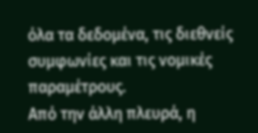όλα τα δεδομένα, τις διεθνείς συμφωνίες και τις νομικές παραμέτρους.
Από την άλλη πλευρά, η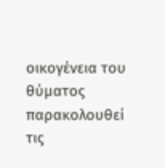οικογένεια του θύματος παρακολουθεί τις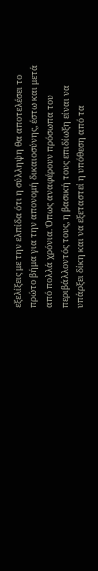εξελίξεις με την ελπίδα ότι η σύλληψη θα αποτελέσει το πρώτο βήμα για την απονομή δικαιοσύνης, έστω και μετά από πολλά χρόνια. Όπως αναφέρουν πρόσωπα του περιβάλλοντός τους, η βασική τους επιδίωξη είναι να υπάρξει δίκη και να εξεταστεί η υπόθεση από τα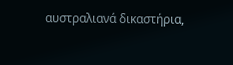αυστραλιανά δικαστήρια,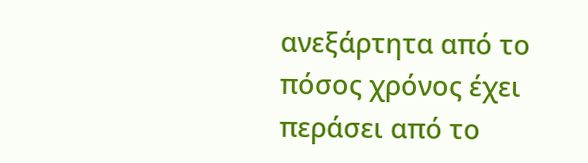ανεξάρτητα από το πόσος χρόνος έχει περάσει από το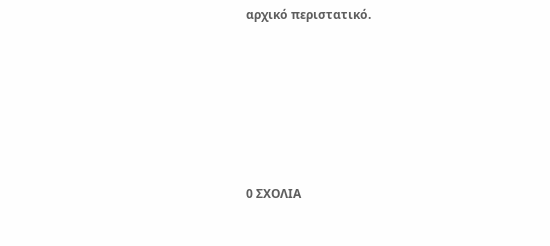αρχικό περιστατικό.






0 ΣΧΟΛΙΑ